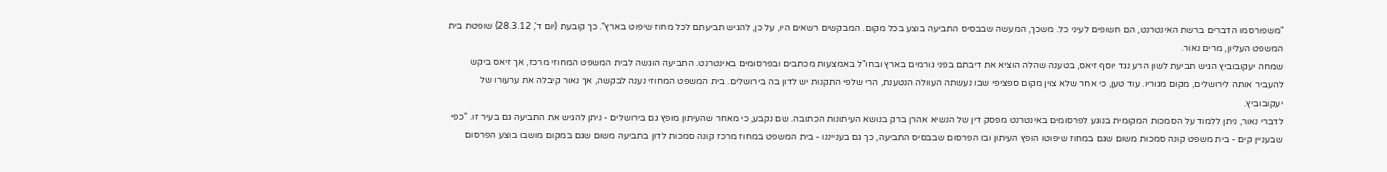"משפורסמו הדברים ברשת האינטרנט, הם חשופים לעיני כל. משכך, המעשה שבבסיס התביעה בוצע בכל מקום. המבקשים רשאים היו, על כן, להגיש תביעתם לכל מחוז שיפוט בארץ". כך קובעת (יום ד', 28.3.12) שופטת בית המשפט העליון, מרים נאור.
שמחה יעקובוביץ הגיש תביעת לשון הרע נגד יוסף זיאס, בטענה שהלה הוציא את דיבתם בפני גורמים בארץ ובחו"ל באמצעות מכתבים ובפרסומים באינטרנט. התביעה הוגשה לבית המשפט המחוזי מרכז, אך זיאס ביקש להעביר אותה לירושלים, מקום מגוריו. עוד טען, כי אחר שלא צוין מקום ספציפי שבו נעשתה העוולה הנטענת, הרי שלפי התקנות יש לדון בה בירושלים. בית המשפט המחוזי נענה לבקשה, אך נאור קיבלה את ערעורו של יעקובוביץ.
לדברי נאור, ניתן ללמוד על הסמכות המקומית בנוגע לפרסומים באינטרנט מפסק דין של הנשיא אהרן ברק בנושא העיתונות הכתובה. שם נקבע, כי מאחר שהעיתון מופץ גם בירושלים - ניתן להגיש את התביעה גם בעיר זו. "כפי שבעניין קים - בית משפט קונה סמכות משום שגם במחוז שיפוטו הופץ העיתון ובו הפרסום שבבסיס התביעה, כך גם בענייננו - בית המשפט במחוז מרכז קונה סמכות לדון בתביעה משום שגם במקום מושבו בוצע הפרסום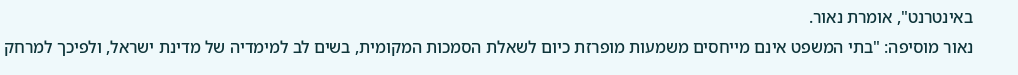באינטרנט", אומרת נאור.
נאור מוסיפה: "בתי המשפט אינם מייחסים משמעות מופרזת כיום לשאלת הסמכות המקומית, בשים לב למימדיה של מדינת ישראל, ולפיכך למרחק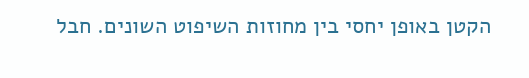הקטן באופן יחסי בין מחוזות השיפוט השונים. חבל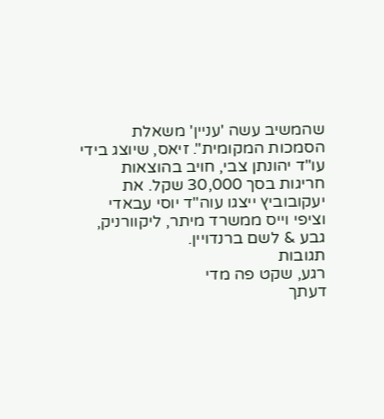שהמשיב עשה 'עניין' משאלת הסמכות המקומית". זיאס, שיוצג בידי עו"ד יהונתן צבי, חויב בהוצאות חריגות בסך 30,000 שקל. את יעקובוביץ ייצגו עוה"ד יוסי עבאדי וציפי וייס ממשרד מיתר, ליקוורניק, גבע & לשם ברנדויין.
תגובות
רגע, שקט פה מדי
דעתך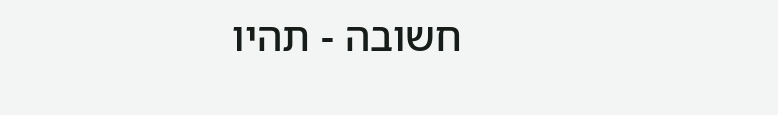חשובה - תהיו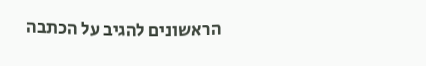הראשונים להגיב על הכתבה